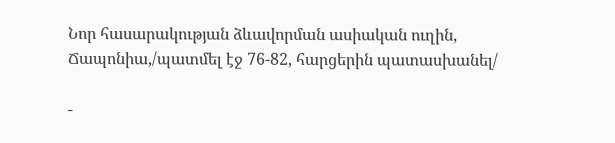Նոր հասարակության ձևավորման ասիական ուղին, Ճապոնիա,/պատմել էջ 76-82, հարցերին պատասխանել/

-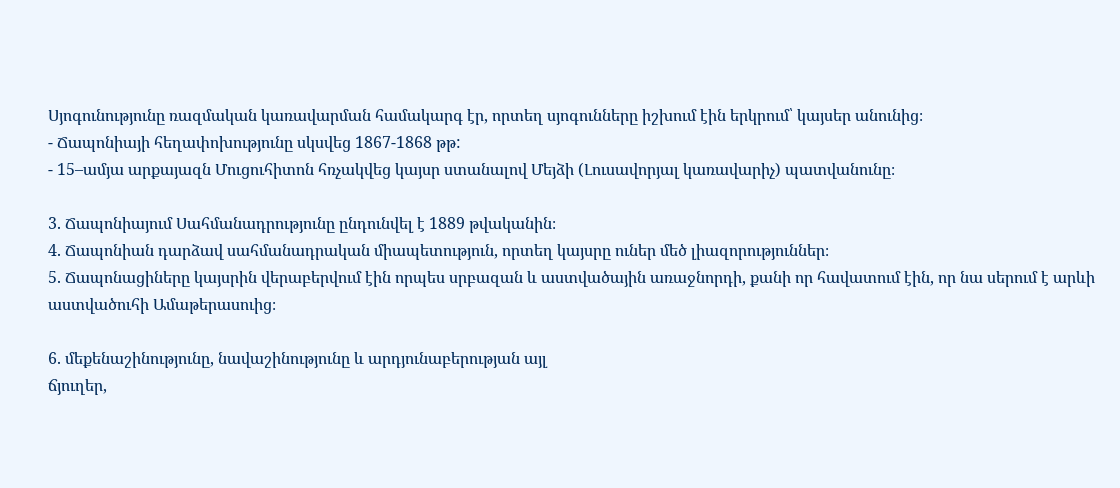Սյոգունությունը ռազմական կառավարման համակարգ էր, որտեղ սյոգունները իշխում էին երկրում՝ կայսեր անունից։
- Ճապոնիայի հեղափոխությունը սկսվեց 1867-1868 թթ:
- 15–ամյա արքայազն Մուցուհիտոն հռչակվեց կայսր ստանալով Մեյձի (Լուսավորյալ կառավարիչ) պատվանունը։

3. Ճապոնիայում Սահմանադրությունը ընդունվել է 1889 թվականին։
4. Ճապոնիան դարձավ սահմանադրական միապետություն, որտեղ կայսրը ուներ մեծ լիազորություններ։
5. Ճապոնացիները կայսրին վերաբերվում էին որպես սրբազան և աստվածային առաջնորդի, քանի որ հավատում էին, որ նա սերում է արևի աստվածուհի Ամաթերասուից։

6. մեքենաշինությունը, նավաշինությունը և արդյունաբերության այլ
ճյուղեր,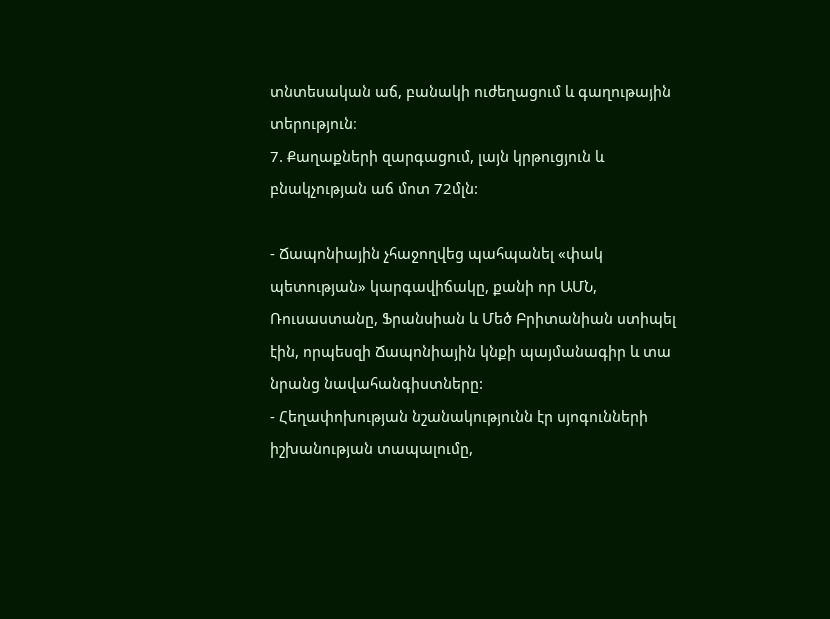տնտեսական աճ, բանակի ուժեղացում և գաղութային տերություն։
7. Քաղաքների զարգացում, լայն կրթուցյուն և բնակչության աճ մոտ 72մլն:

- Ճապոնիային չհաջողվեց պահպանել «փակ պետության» կարգավիճակը, քանի որ ԱՄՆ, Ռուսաստանը, Ֆրանսիան և Մեծ Բրիտանիան ստիպել էին, որպեսզի Ճապոնիային կնքի պայմանագիր և տա նրանց նավահանգիստները:
- Հեղափոխության նշանակությունն էր սյոգունների իշխանության տապալումը,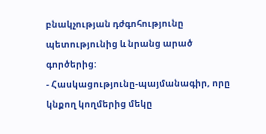բնակչության դժգոհությունը պետությունից և նրանց արած գործերից:
- Հասկացությունը-պայմանագիր, որը կնքող կողմերից մեկը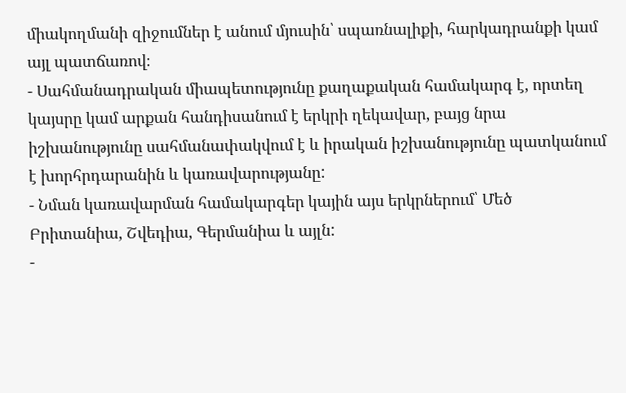միակողմանի զիջումներ է անում մյուսին՝ սպառնալիքի, հարկադրանքի կամ այլ պատճառով։
- Սահմանադրական միապետությունը քաղաքական համակարգ է, որտեղ կայսրը կամ արքան հանդիսանում է երկրի ղեկավար, բայց նրա իշխանությունը սահմանափակվում է և իրական իշխանությունը պատկանում է խորհրդարանին և կառավարությանը:
- Նման կառավարման համակարգեր կային այս երկրներում՝ Մեծ Բրիտանիա, Շվեդիա, Գերմանիա և այլն:
-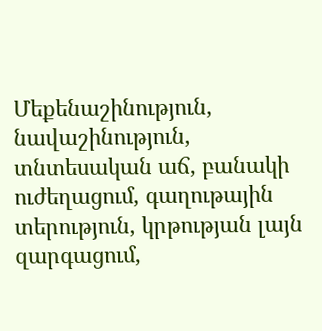Մեքենաշինություն, նավաշինություն, տնտեսական աճ, բանակի ուժեղացում, գաղութային տերություն, կրթության լայն զարգացում,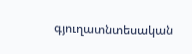գյուղատնտեսական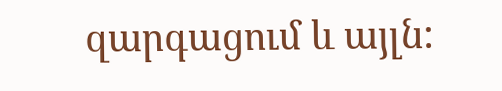զարգացում և այլն: